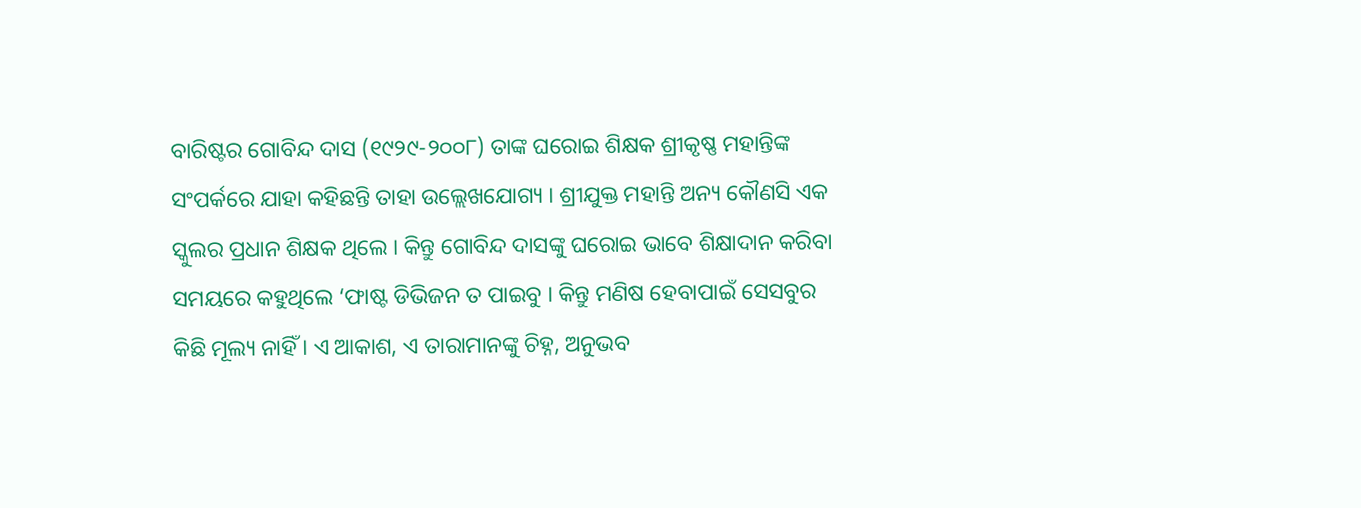ବାରିଷ୍ଟର ଗୋବିନ୍ଦ ଦାସ (୧୯୨୯-୨୦୦୮) ତାଙ୍କ ଘରୋଇ ଶିକ୍ଷକ ଶ୍ରୀକୃଷ୍ଣ ମହାନ୍ତିଙ୍କ ସଂପର୍କରେ ଯାହା କହିଛନ୍ତି ତାହା ଉଲ୍ଲେଖଯୋଗ୍ୟ । ଶ୍ରୀଯୁକ୍ତ ମହାନ୍ତି ଅନ୍ୟ କୌଣସି ଏକ ସ୍କୁଲର ପ୍ରଧାନ ଶିକ୍ଷକ ଥିଲେ । କିନ୍ତୁ ଗୋବିନ୍ଦ ଦାସଙ୍କୁ ଘରୋଇ ଭାବେ ଶିକ୍ଷାଦାନ କରିବା ସମୟରେ କହୁଥିଲେ ‘ଫାଷ୍ଟ ଡିଭିଜନ ତ ପାଇବୁ । କିନ୍ତୁ ମଣିଷ ହେବାପାଇଁ ସେସବୁର କିଛି ମୂଲ୍ୟ ନାହିଁ । ଏ ଆକାଶ, ଏ ତାରାମାନଙ୍କୁ ଚିହ୍ନ, ଅନୁଭବ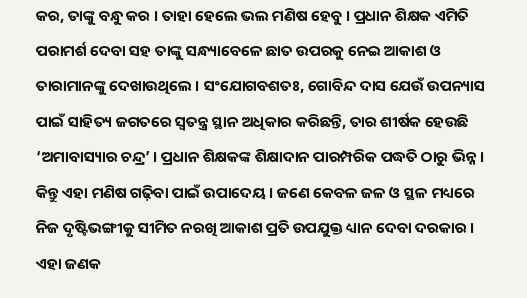କର, ତାଙ୍କୁ ବନ୍ଧୁ କର । ତାହା ହେଲେ ଭଲ ମଣିଷ ହେବୁ । ପ୍ରଧାନ ଶିକ୍ଷକ ଏମିତି ପରାମର୍ଶ ଦେବା ସହ ତାଙ୍କୁ ସନ୍ଧ୍ୟାବେଳେ ଛାତ ଉପରକୁ ନେଇ ଆକାଶ ଓ ତାରାମାନଙ୍କୁ ଦେଖାଉଥିଲେ । ସଂଯୋଗବଶତଃ, ଗୋବିନ୍ଦ ଦାସ ଯେଉଁ ଉପନ୍ୟାସ ପାଇଁ ସାହିତ୍ୟ ଜଗତରେ ସ୍ୱତନ୍ତ୍ର ସ୍ଥାନ ଅଧିକାର କରିଛନ୍ତି, ତାର ଶୀର୍ଷକ ହେଉଛି ‘ଅମାବାସ୍ୟାର ଚନ୍ଦ୍ର’ । ପ୍ରଧାନ ଶିକ୍ଷକଙ୍କ ଶିକ୍ଷାଦାନ ପାରମ୍ପରିକ ପଦ୍ଧତି ଠାରୁ ଭିନ୍ନ । କିନ୍ତୁ ଏହା ମଣିଷ ଗଢ଼ିବା ପାଇଁ ଉପାଦେୟ । ଜଣେ କେବଳ ଜଳ ଓ ସ୍ଥଳ ମଧ୍ୟରେ ନିଜ ଦୃଷ୍ଟିଭଙ୍ଗୀକୁ ସୀମିତ ନରଖି ଆକାଶ ପ୍ରତି ଉପଯୁକ୍ତ ଧ୍ୟାନ ଦେବା ଦରକାର । ଏହା ଜଣକ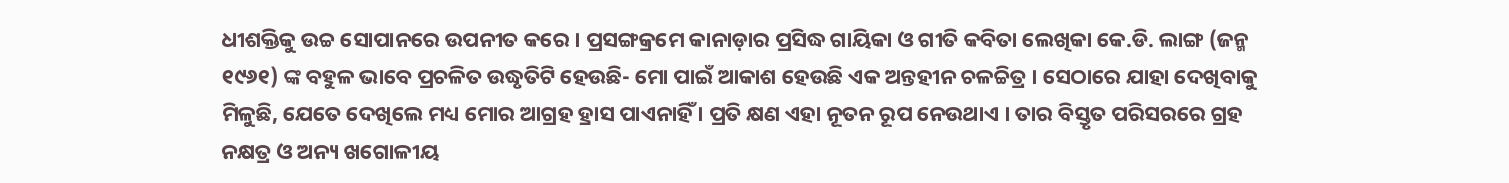ଧୀଶକ୍ତିକୁ ଉଚ୍ଚ ସୋପାନରେ ଉପନୀତ କରେ । ପ୍ରସଙ୍ଗକ୍ରମେ କାନାଡ଼ାର ପ୍ରସିଦ୍ଧ ଗାୟିକା ଓ ଗୀତି କବିତା ଲେଖିକା କେ.ଡି. ଲାଙ୍ଗ (ଜନ୍ମ ୧୯୬୧) ଙ୍କ ବହୁଳ ଭାବେ ପ୍ରଚଳିତ ଉଦ୍ଧୃତିଟି ହେଉଛି- ମୋ ପାଇଁ ଆକାଶ ହେଉଛି ଏକ ଅନ୍ତହୀନ ଚଳଚ୍ଚିତ୍ର । ସେଠାରେ ଯାହା ଦେଖିବାକୁ ମିଳୁଛି, ଯେତେ ଦେଖିଲେ ମଧ୍ୟ ମୋର ଆଗ୍ରହ ହ୍ରାସ ପାଏନାହିଁ । ପ୍ରତି କ୍ଷଣ ଏହା ନୂତନ ରୂପ ନେଉଥାଏ । ତାର ବିସ୍ତୃତ ପରିସରରେ ଗ୍ରହ ନକ୍ଷତ୍ର ଓ ଅନ୍ୟ ଖଗୋଳୀୟ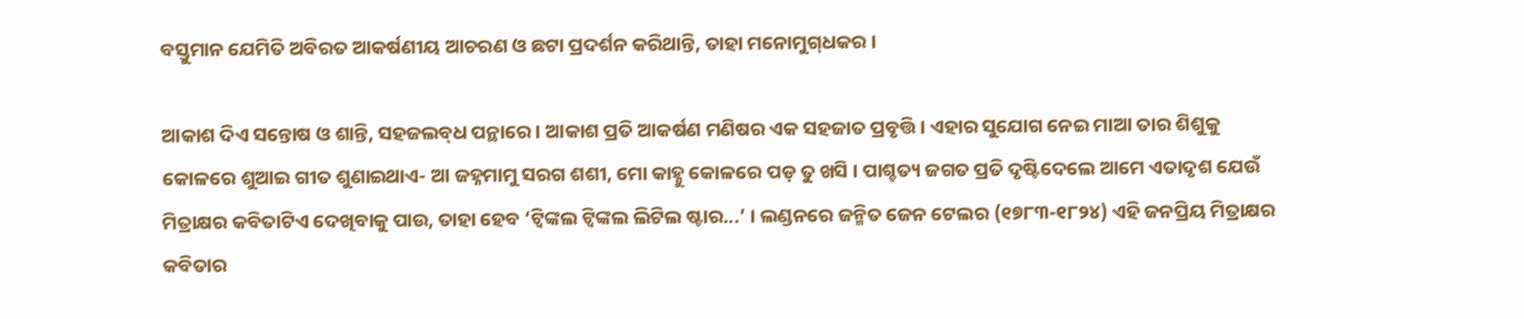ବସ୍ତୁମାନ ଯେମିତି ଅବିରତ ଆକର୍ଷଣୀୟ ଆଚରଣ ଓ ଛଟା ପ୍ରଦର୍ଶନ କରିଥାନ୍ତି, ତାହା ମନୋମୁଗ୍‌ଧକର ।

ଆକାଶ ଦିଏ ସନ୍ତୋଷ ଓ ଶାନ୍ତି, ସହଜଲବ୍‌ଧ ପନ୍ଥାରେ । ଆକାଶ ପ୍ରତି ଆକର୍ଷଣ ମଣିଷର ଏକ ସହଜାତ ପ୍ରବୃତ୍ତି । ଏହାର ସୁଯୋଗ ନେଇ ମାଆ ତାର ଶିଶୁକୁ କୋଳରେ ଶୁଆଇ ଗୀତ ଶୁଣାଇଥାଏ- ଆ ଜହ୍ନମାମୁ ସରଗ ଶଶୀ, ମୋ କାହ୍ନୁ କୋଳରେ ପଡ଼ ତୁ ଖସି । ପାଶ୍ଚତ୍ୟ ଜଗତ ପ୍ରତି ଦୃଷ୍ଟିଦେଲେ ଆମେ ଏତାଦୃଶ ଯେଉଁ ମିତ୍ରାକ୍ଷର କବିତାଟିଏ ଦେଖିବାକୁ ପାଉ, ତାହା ହେବ ‘ଟ୍ୱିଙ୍କଲ ଟ୍ୱିଙ୍କଲ ଲିଟିଲ ଷ୍ଟାର...’ । ଲଣ୍ଡନରେ ଜନ୍ମିତ ଜେନ ଟେଲର (୧୭୮୩-୧୮୨୪) ଏହି ଜନପ୍ରିୟ ମିତ୍ରାକ୍ଷର କବିତାର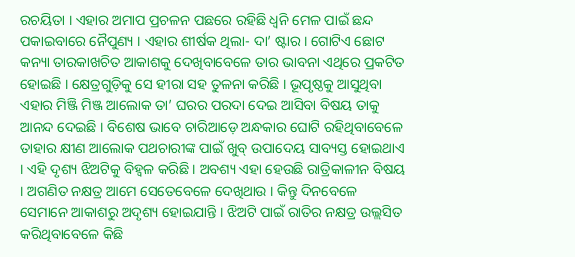ରଚୟିତା । ଏହାର ଅମାପ ପ୍ରଚଳନ ପଛରେ ରହିଛି ଧ୍ୱନି ମେଳ ପାଇଁ ଛନ୍ଦ ପକାଇବାରେ ନୈପୁଣ୍ୟ । ଏହାର ଶୀର୍ଷକ ଥିଲା- ଦା’ ଷ୍ଟାର । ଗୋଟିଏ ଛୋଟ କନ୍ୟା ତାରକାଖଚିତ ଆକାଶକୁ ଦେଖିବାବେଳେ ତାର ଭାବନା ଏଥିରେ ପ୍ରକଟିତ ହୋଇଛି । କ୍ଷେତ୍ରଗୁଡ଼ିକୁ ସେ ହୀରା ସହ ତୁଳନା କରିଛି । ଭୂପୃଷ୍ଠକୁ ଆସୁଥିବା ଏହାର ମିଞ୍ଜି ମିଞ୍ଜ ଆଲୋକ ତା’ ଘରର ପରଦା ଦେଇ ଆସିବା ବିଷୟ ତାକୁ ଆନନ୍ଦ ଦେଇଛି । ବିଶେଷ ଭାବେ ଚାରିଆଡ଼େ ଅନ୍ଧକାର ଘୋଟି ରହିଥିବାବେଳେ ତାହାର କ୍ଷୀଣ ଆଲୋକ ପଥଚାରୀଙ୍କ ପାଇଁ ଖୁବ୍‌ ଉପାଦେୟ ସାବ୍ୟସ୍ତ ହୋଇଥାଏ । ଏହି ଦୃଶ୍ୟ ଝିଅଟିକୁ ବିହ୍ୱଳ କରିଛି । ଅବଶ୍ୟ ଏହା ହେଉଛି ରାତ୍ରିକାଳୀନ ବିଷୟ । ଅଗଣିତ ନକ୍ଷତ୍ର ଆମେ ସେତେବେଳେ ଦେଖିଥାଉ । କିନ୍ତୁ ଦିନବେଳେ ସେମାନେ ଆକାଶରୁ ଅଦୃଶ୍ୟ ହୋଇଯାନ୍ତି । ଝିଅଟି ପାଇଁ ରାତିର ନକ୍ଷତ୍ର ଉଲ୍ଲସିତ କରିଥିବାବେଳେ କିଛି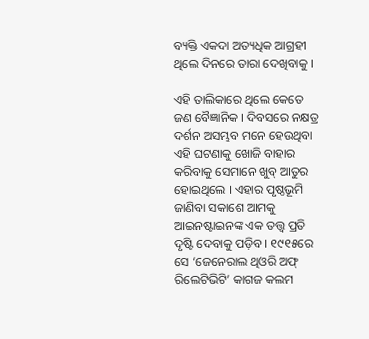ବ୍ୟକ୍ତି ଏକଦା ଅତ୍ୟଧିକ ଆଗ୍ରହୀ ଥିଲେ ଦିନରେ ତାରା ଦେଖିବାକୁ ।

ଏହି ତାଲିକାରେ ଥିଲେ କେତେ ଜଣ ବୈଜ୍ଞାନିକ । ଦିବସରେ ନକ୍ଷତ୍ର ଦର୍ଶନ ଅସମ୍ଭବ ମନେ ହେଉଥିବା ଏହି ଘଟଣାକୁ ଖୋଜି ବାହାର କରିବାକୁ ସେମାନେ ଖୁବ୍‌ ଆତୁର ହୋଇଥିଲେ । ଏହାର ପୃଷ୍ଠଭୂମି ଜାଣିବା ସକାଶେ ଆମକୁ ଆଇନଷ୍ଟାଇନଙ୍କ ଏକ ତତ୍ତ୍ୱ ପ୍ରତି ଦୃଷ୍ଟି ଦେବାକୁ ପଡ଼ିବ । ୧୯୧୫ରେ ସେ ‘ଜେନେରାଲ ଥିଓରି ଅଫ୍‌ ରିଲେଟିଭିଟି’ କାଗଜ କଲମ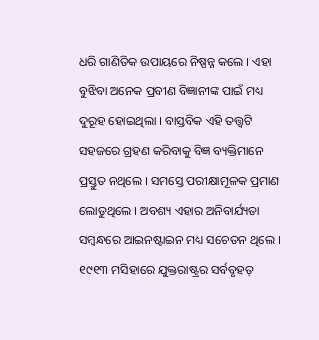ଧରି ଗାଣିତିକ ଉପାୟରେ ନିଷ୍ପନ୍ନ କଲେ । ଏହା ବୁଝିବା ଅନେକ ପ୍ରବୀଣ ବିଜ୍ଞାନୀଙ୍କ ପାଇଁ ମଧ୍ୟ ଦୁରୂହ ହୋଇଥିଲା । ବାସ୍ତବିକ ଏହି ତତ୍ତ୍ୱଟି ସହଜରେ ଗ୍ରହଣ କରିବାକୁ ବିଜ୍ଞ ବ୍ୟକ୍ତିମାନେ ପ୍ରସ୍ତୁତ ନଥିଲେ । ସମସ୍ତେ ପରୀକ୍ଷାମୂଳକ ପ୍ରମାଣ ଲୋଡୁଥିଲେ । ଅବଶ୍ୟ ଏହାର ଅନିବାର୍ଯ୍ୟତା ସମ୍ବନ୍ଧରେ ଆଇନଷ୍ଟାଇନ ମଧ୍ୟ ସଚେତନ ଥିଲେ । ୧୯୧୩ ମସିହାରେ ଯୁକ୍ତରାଷ୍ଟ୍ରର ସର୍ବବୃହତ୍‌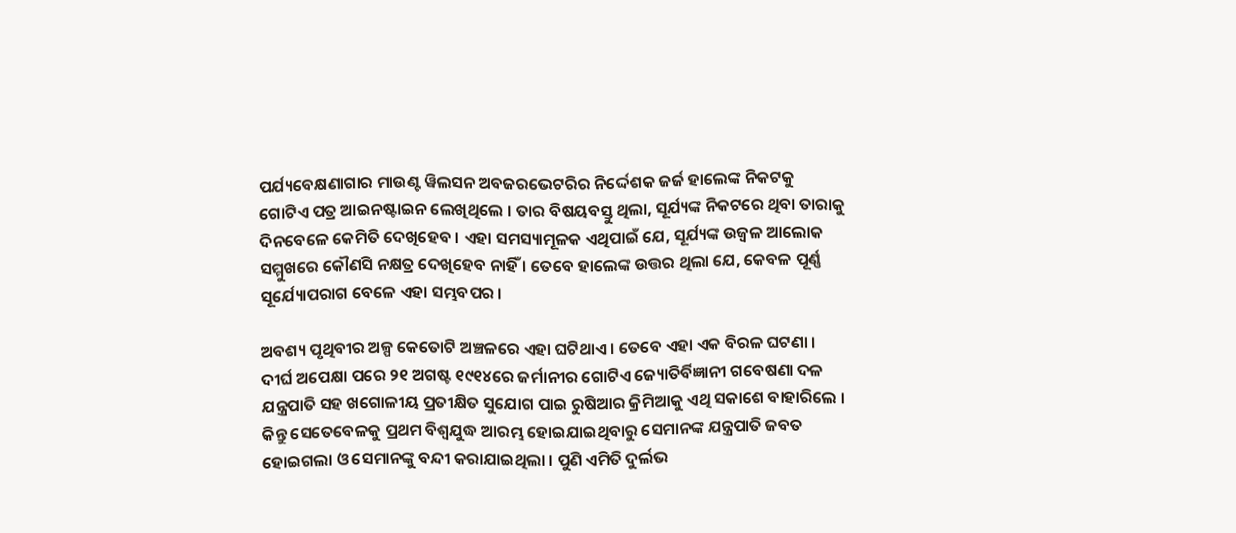ପର୍ଯ୍ୟବେକ୍ଷଣାଗାର ମାଉଣ୍ଟ ୱିଲସନ ଅବଜରଭେଟରିର ନିର୍ଦ୍ଦେଶକ ଜର୍ଜ ହାଲେଙ୍କ ନିକଟକୁ ଗୋଟିଏ ପତ୍ର ଆଇନଷ୍ଟାଇନ ଲେଖିଥିଲେ । ତାର ବିଷୟବସ୍ତୁ ଥିଲା, ସୂର୍ଯ୍ୟଙ୍କ ନିକଟରେ ଥିବା ତାରାକୁ ଦିନବେଳେ କେମିତି ଦେଖିହେବ । ଏହା ସମସ୍ୟାମୂଳକ ଏଥିପାଇଁ ଯେ, ସୂର୍ଯ୍ୟଙ୍କ ଉଜ୍ୱଳ ଆଲୋକ ସମ୍ମୁଖରେ କୌଣସି ନକ୍ଷତ୍ର ଦେଖିହେବ ନାହିଁ । ତେବେ ହାଲେଙ୍କ ଉତ୍ତର ଥିଲା ଯେ, କେବଳ ପୂର୍ଣ୍ଣ ସୂର୍ଯ୍ୟୋପରାଗ ବେଳେ ଏହା ସମ୍ଭବପର ।

ଅବଶ୍ୟ ପୃଥିବୀର ଅଳ୍ପ କେତୋଟି ଅଞ୍ଚଳରେ ଏହା ଘଟିଥାଏ । ତେବେ ଏହା ଏକ ବିରଳ ଘଟଣା । ଦୀର୍ଘ ଅପେକ୍ଷା ପରେ ୨୧ ଅଗଷ୍ଟ ୧୯୧୪ରେ ଜର୍ମାନୀର ଗୋଟିଏ ଜ୍ୟୋତିର୍ବିଜ୍ଞାନୀ ଗବେଷଣା ଦଳ ଯନ୍ତ୍ରପାତି ସହ ଖଗୋଳୀୟ ପ୍ରତୀକ୍ଷିତ ସୁଯୋଗ ପାଇ ରୁଷିଆର କ୍ରିମିଆକୁ ଏଥି ସକାଶେ ବାହାରିଲେ । କିନ୍ତୁ ସେତେବେଳକୁ ପ୍ରଥମ ବିଶ୍ୱଯୁଦ୍ଧ ଆରମ୍ଭ ହୋଇଯାଇଥିବାରୁ ସେମାନଙ୍କ ଯନ୍ତ୍ରପାତି ଜବତ ହୋଇଗଲା ଓ ସେମାନଙ୍କୁ ବନ୍ଦୀ କରାଯାଇଥିଲା । ପୁଣି ଏମିତି ଦୁର୍ଲଭ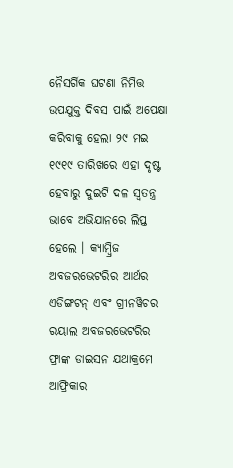ନୈସର୍ଗିକ ଘଟଣା ନିମିତ୍ତ ଉପଯୁକ୍ତ ଦିବସ ପାଇଁ ଅପେକ୍ଷା କରିବାକୁ ହେଲା ୨୯ ମଇ ୧୯୧୯ ତାରିଖରେ ଏହା ଦୃଷ୍ଟ ହେବାରୁ ଦୁଇଟି ଦଳ ସ୍ୱତନ୍ତ୍ର ଭାବେ ଅଭିଯାନରେ ଲିପ୍ତ ହେଲେ । କ୍ୟାମ୍ବ୍ରିଜ ଅବଜରଭେଟରିର ଆର୍ଥର ଏଡିଙ୍ଗଟନ୍‌ ଏବଂ ଗ୍ରୀନୱିଚର ରୟାଲ ଅବଜରଭେଟରିର ଫ୍ରାଙ୍କ ଡାଇସନ ଯଥାକ୍ରମେ ଆଫ୍ରିକାର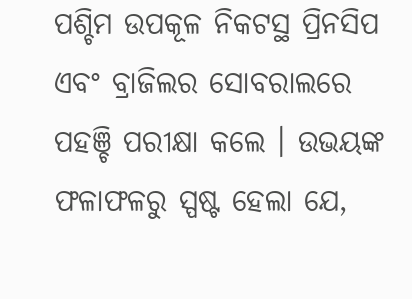ପଶ୍ଚିମ ଉପକୂଳ ନିକଟସ୍ଥ ପ୍ରିନସିପ ଏବଂ ବ୍ରାଜିଲର ସୋବରାଲରେ ପହଞ୍ଚି ପରୀକ୍ଷା କଲେ । ଉଭୟଙ୍କ ଫଳାଫଳରୁ ସ୍ପଷ୍ଟ ହେଲା ଯେ,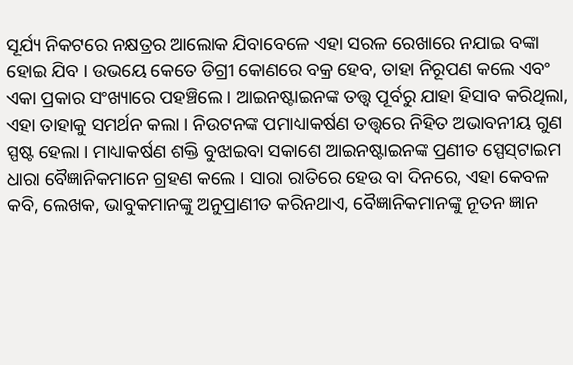ସୂର୍ଯ୍ୟ ନିକଟରେ ନକ୍ଷତ୍ରର ଆଲୋକ ଯିବାବେଳେ ଏହା ସରଳ ରେଖାରେ ନଯାଇ ବଙ୍କା ହୋଇ ଯିବ । ଉଭୟେ କେତେ ଡିଗ୍ରୀ କୋଣରେ ବକ୍ର ହେବ, ତାହା ନିରୂପଣ କଲେ ଏବଂ ଏକା ପ୍ରକାର ସଂଖ୍ୟାରେ ପହଞ୍ଚିଲେ । ଆଇନଷ୍ଟାଇନଙ୍କ ତତ୍ତ୍ୱ ପୂର୍ବରୁ ଯାହା ହିସାବ କରିଥିଲା, ଏହା ତାହାକୁ ସମର୍ଥନ କଲା । ନିଉଟନଙ୍କ ପମାଧ୍ୟାକର୍ଷଣ ତତ୍ତ୍ୱରେ ନିହିତ ଅଭାବନୀୟ ଗୁଣ ସ୍ପଷ୍ଟ ହେଲା । ମାଧ୍ୟାକର୍ଷଣ ଶକ୍ତି ବୁଝାଇବା ସକାଶେ ଆଇନଷ୍ଟାଇନଙ୍କ ପ୍ରଣୀତ ସ୍ପେସ୍‌ଟାଇମ ଧାରା ବୈଜ୍ଞାନିକମାନେ ଗ୍ରହଣ କଲେ । ସାରା ରାତିରେ ହେଉ ବା ଦିନରେ, ଏହା କେବଳ କବି, ଲେଖକ, ଭାବୁକମାନଙ୍କୁ ଅନୁପ୍ରାଣୀତ କରିନଥାଏ, ବୈଜ୍ଞାନିକମାନଙ୍କୁ ନୂତନ ଜ୍ଞାନ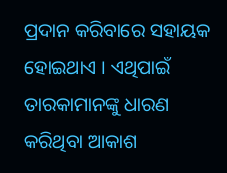ପ୍ରଦାନ କରିବାରେ ସହାୟକ ହୋଇଥାଏ । ଏଥିପାଇଁ ତାରକାମାନଙ୍କୁ ଧାରଣ କରିଥିବା ଆକାଶ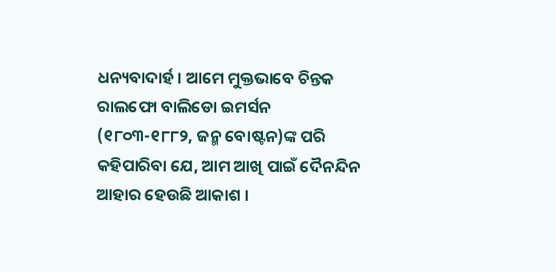ଧନ୍ୟବାଦାର୍ହ । ଆମେ ମୁକ୍ତଭାବେ ଚିନ୍ତକ ରାଲଫୋ ବାଲିଡୋ ଇମର୍ସନ (୧୮୦୩-୧୮୮୨, ଜନ୍ମ ବୋଷ୍ଟନ)ଙ୍କ ପରି କହିପାରିବା ଯେ, ଆମ ଆଖି ପାଇଁ ଦୈନନ୍ଦିନ ଆହାର ହେଉଛି ଆକାଶ ।